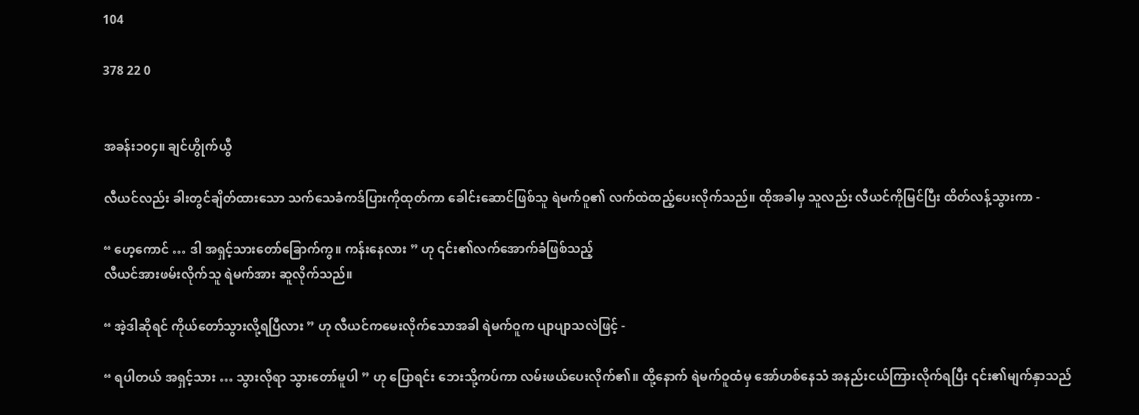104

378 22 0


အခန်း၁၀၄။ ချင်ဟွိုက်ယွီ

လီယင်လည်း ခါးတွင်ချိတ်ထားသော သက်သေခံကဒ်ပြားကိုထုတ်ကာ ခေါင်းဆောင်ဖြစ်သူ ရဲမက်ဝူ၏ လက်ထဲထည့်ပေးလိုက်သည်။ ထိုအခါမှ သူလည်း လီယင်ကိုမြင်ပြီး ထိတ်လန့်သွားကာ -

“ ဟေ့ကောင် … ဒါ အရှင့်သားတော်ခြောက်ကွ။ ကန်းနေလား ” ဟု ၎င်း၏လက်အောက်ခံဖြစ်သည့်
လီယင်အားဖမ်းလိုက်သူ ရဲမက်အား ဆူလိုက်သည်။

“ အဲ့ဒါဆိုရင် ကိုယ်တော်သွားလို့ရပြီလား ” ဟု လီယင်ကမေးလိုက်သောအခါ ရဲမက်ဝူက ပျာပျာသလဲဖြင့် -

“ ရပါတယ် အရှင့်သား … သွားလိုရာ သွားတော်မူပါ ” ဟု ပြောရင်း ဘေးသို့ကပ်ကာ လမ်းဖယ်ပေးလိုက်၏။ ထို့နောက် ရဲမက်ဝူထံမှ အော်ဟစ်နေသံ အနည်းငယ်ကြားလိုက်ရပြီး ၎င်း၏မျက်နှာသည်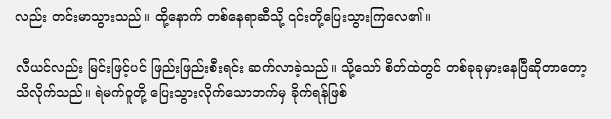လည်း တင်းမာသွားသည်။ ထို့နောက် တစ်နေရာဆီသို့ ၎င်းတို့ပြေးသွားကြလေ၏။

လီယင်လည်း မြင်းဖြင့်ပင် ဖြည်းဖြည်းစီးရင်း ဆက်လာခဲ့သည်။ သို့သော် စိတ်ထဲတွင် တစ်ခုခုမှားနေပြီဆိုတာတော့ သိလိုက်သည်။ ရဲမက်ဝူတို့ ပြေးသွားလိုက်သောဘက်မှ ခိုက်ရန်ဖြစ်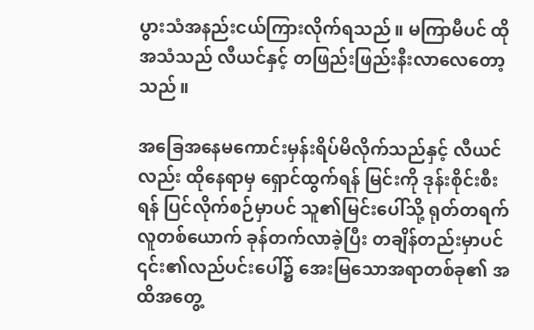ပွားသံအနည်းငယ်ကြားလိုက်ရသည်။ မကြာမီပင် ထိုအသံသည် လီယင်နှင့် တဖြည်းဖြည်း‌နီးလာလေတော့သည်။

အခြေအနေမကောင်းမှန်းရိပ်မိလိုက်သည်နှင့် လီယင်လည်း ထိုနေရာမှ ရှောင်ထွက်ရန် မြင်းကို ဒုန်းစိုင်းစီးရန် ပြင်လိုက်စဉ်မှာပင် သူ၏မြင်းပေါ်သို့ ရုတ်တရက်လူတစ်ယောက် ခုန်တက်လာခဲ့ပြီး တချိန်တည်းမှာပင် ၎င်း၏လည်ပင်းပေါ်၌ အေးမြသောအရာတစ်ခု၏ အထိအတွေ့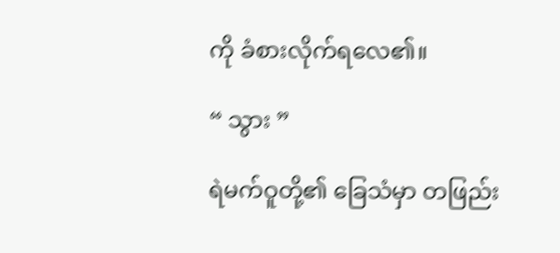ကို ခံစားလိုက်ရလေ၏။

“ သွား ”

ရဲမက်ဝူတို့၏ ခြေသံမှာ တဖြည်း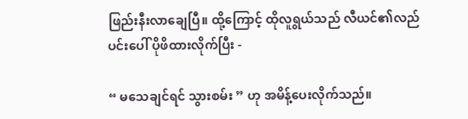ဖြည်းနီးလာချေပြီ။ ထို့ကြောင့် ထိုလူရွယ်သည် လီယင်၏လည်ပင်းပေါ် ပိုဖိထားလိုက်ပြီး -

“ မသေချင်ရင် သွားစမ်း ” ဟု အမိန့်ပေးလိုက်သည်။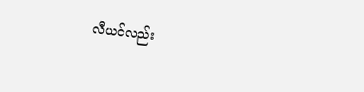လီယင်လည်း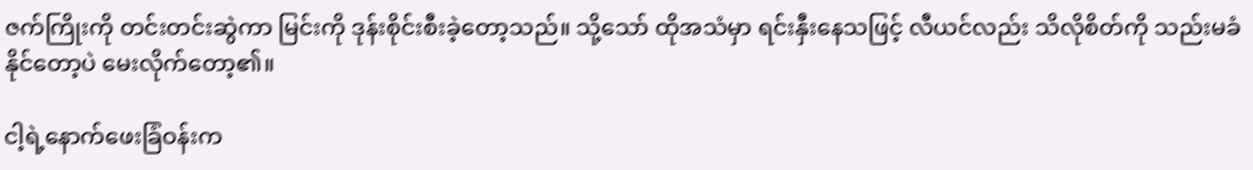ဇက်ကြိုးကို တင်းတင်းဆွဲကာ မြင်းကို ဒုန်းစိုင်းစီးခဲ့တော့သည်။ သို့သော် ထိုအသံမှာ ရင်းနှီးနေသဖြင့် လီယင်လည်း သိလိုစိတ်ကို သည်းမခံနိုင်တော့ပဲ မေးလိုက်တော့၏။

ငါ့ရဲ့နောက်ဖေးခြံဝန်းက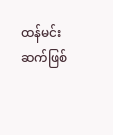ထန်မင်းဆက်ဖြစ်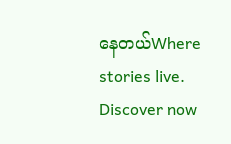နေတယ်Where stories live. Discover now